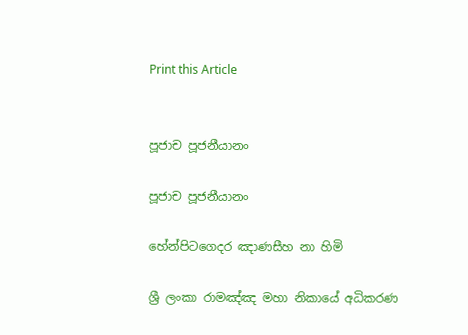Print this Article


පූජාච පූජනීයානං

පූජාච පූජනීයානං

හේන්පිටගෙදර ඤාණසීහ නා හිමි

ශ්‍රී ලංකා රාමඤ්ඤ මහා නිකායේ අධිකරණ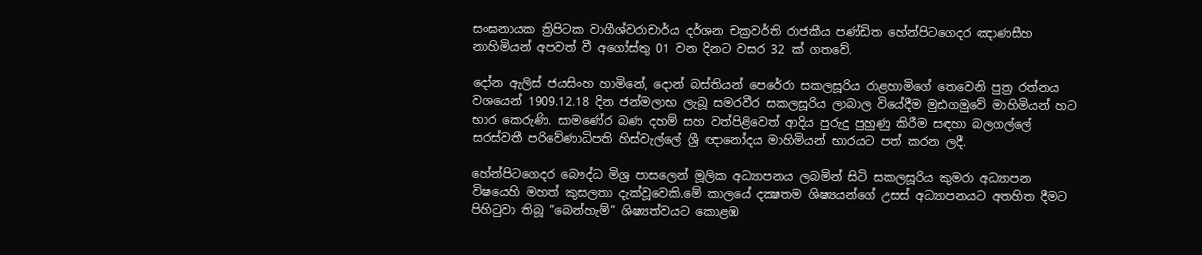සංඝනායක ත්‍රිපිටක වාගීශ්වරාචාර්ය දර්ශන චක්‍රවර්ති රාජකීය පණ්ඩිත හේන්පිටගෙදර ඤාණසීහ නාහිමියන් අපවත් වී අගෝස්තු 01 වන දිනට වසර 32 ක් ගතවේ.

දෝන ඇලිස් ජයසිංහ හාමිනේ, දොන් බස්තියන් පෙරේරා සකලසූරිය රාළහාමිගේ තෙවෙනි පුත්‍ර රත්නය වශයෙන් 1909.12.18 දින ජන්මලාභ ලැබූ සමරවීර සකලසූරිය ලාබාල වියේදීම මුඪගමුවේ මාහිමියන් හට භාර කෙරුණි. සාමණේර බණ දහම් සහ වත්පිළිවෙත් ආදිය පුරුදු පුහුණු කිරීම සඳහා බලගල්ලේ සරස්වතී පරිවේණාධිපති හිස්වැල්ලේ ශ්‍රී ඥානෝදය මාහිමියන් භාරයට පත් කරන ලදී.

හේන්පිටගෙදර බෞද්ධ මිශ්‍ර පාසලෙන් මූලික අධ්‍යාපනය ලබමින් සිටි සකලසූරිය කුමරා අධ්‍යාපන විෂයෙහි මහත් කුසලතා දැක්වූවෙකි.මේ කාලයේ දක්‍ෂතම ශිෂ්‍යයන්ගේ උසස් අධ්‍යාපනයට අතහිත දීමට පිහිටුවා තිබූ “බෙන්හැම්” ශිෂ්‍යත්වයට කොළඹ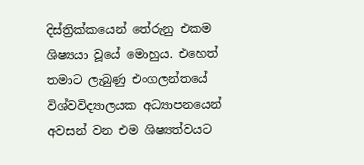දිස්ත්‍රික්කයෙන් තේරුනු එකම ශිෂ්‍යයා වූයේ මොහුය. එහෙත් තමාට ලැබුණු එංගලන්තයේ විශ්වවිද්‍යාලයක අධ්‍යාපනයෙන් අවසන් වන එම ශිෂ්‍යත්වයට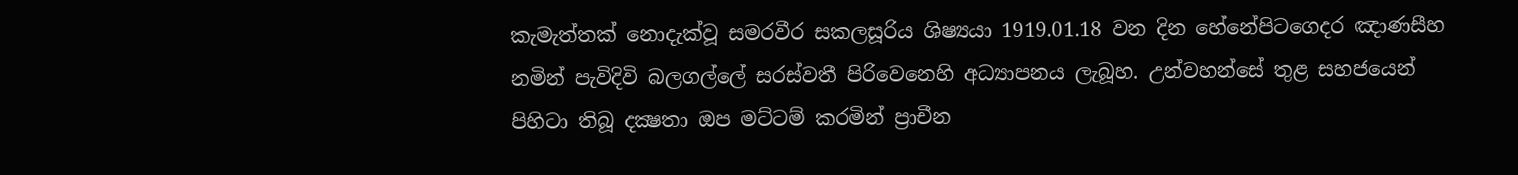කැමැත්තක් නොදැක්වූ සමරවීර සකලසූරිය ශිෂ්‍යයා 1919.01.18 වන දින හේනේපිටගෙදර ඤාණසීහ නමින් පැවිදිවි බලගල්ලේ සරස්වතී පිරිවෙනෙහි අධ්‍යාපනය ලැබූහ. උන්වහන්සේ තුළ සහජයෙන් පිහිටා තිබූ දක්‍ෂතා ඔප මට්ටම් කරමින් ප්‍රාචීන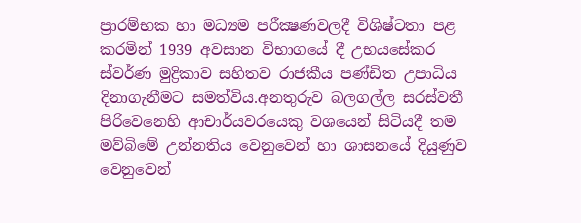ප්‍රාරම්භක හා මධ්‍යම පරීක්‍ෂණවලදී විශිෂ්ටතා පළ කරමින් 1939 අවසාන විභාගයේ දී උභයසේකර ස්වර්ණ මුද්‍රිකාව සහිතව රාජකීය පණ්ඩිත උපාධිය දිනාගැනීමට සමත්විය.අනතුරුව බලගල්ල සරස්වතී පිරිවෙනෙහි ආචාර්යවරයෙකු වශයෙන් සිටියදී තම මව්බිමේ උන්නතිය වෙනුවෙන් හා ශාසනයේ දියුණුව වෙනුවෙන්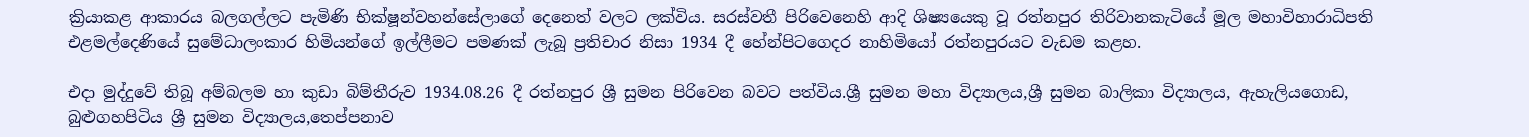ක්‍රියාකළ ආකාරය බලගල්ලට පැමිණි භික්ෂූන්වහන්සේලාගේ දෙනෙත් වලට ලක්විය. සරස්වතී පිරිවෙනෙහි ආදි ශිෂ්‍යයෙකු වූ රත්නපුර තිරිවානකැටියේ මූල මහාවිහාරාධිපති එළමල්දෙණියේ සුමේධාලංකාර හිමියන්ගේ ඉල්ලීමට පමණක් ලැබූ ප්‍රතිචාර නිසා 1934 දී හේන්පිටගෙදර නාහිමියෝ රත්නපුරයට වැඩම කළහ.

එදා මුද්දුවේ තිබූ අම්බලම හා කුඩා බිම්තීරුව 1934.08.26 දී රත්නපුර ශ්‍රී සුමන පිරිවෙන බවට පත්විය.ශ්‍රී සුමන මහා විද්‍යාලය,ශ්‍රී සුමන බාලිකා විද්‍යාලය, ඇහැලියගොඩ, බුළුගහපිටිය ශ්‍රී සුමන විද්‍යාලය,තෙප්පනාව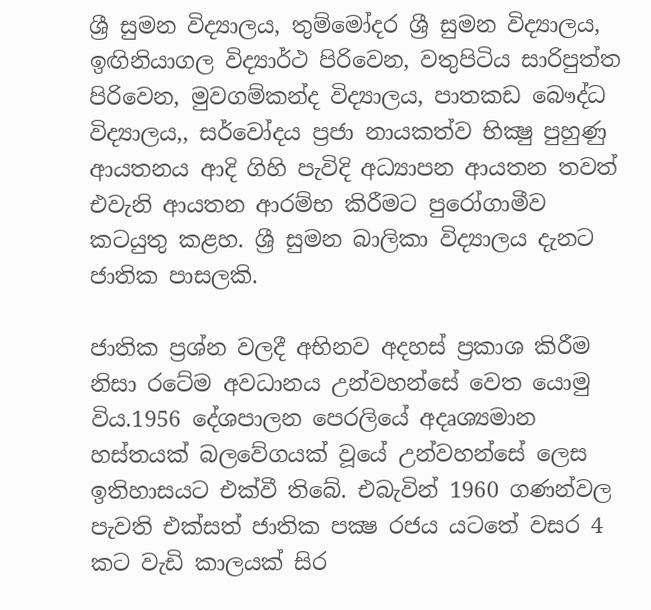ශ්‍රී සුමන විද්‍යාලය, තුම්මෝදර ශ්‍රී සුමන විද්‍යාලය, ඉඟිනියාගල විද්‍යාර්ථ පිරිවෙන, වතුපිටිය සාරිපුත්ත පිරිවෙන, මුවගම්කන්ද විද්‍යාලය, පාතකඩ බෞද්ධ විද්‍යාලය,, සර්වෝදය ප්‍රජා නායකත්ව භික්‍ෂු පුහුණු ආයතනය ආදි ගිහි පැවිදි අධ්‍යාපන ආයතන තවත් එවැනි ආයතන ආරම්භ කිරීමට පුරෝගාමීව කටයුතු කළහ. ශ්‍රී සුමන බාලිකා විද්‍යාලය දැනට ජාතික පාසලකි.

ජාතික ප්‍රශ්න වලදී අභිනව අදහස් ප්‍රකාශ කිරීම නිසා රටේම අවධානය උන්වහන්සේ වෙත යොමු විය.1956 දේශපාලන පෙරලියේ අදෘශ්‍යමාන හස්තයක් බලවේගයක් වූයේ උන්වහන්සේ ලෙස ඉතිහාසයට එක්වී තිබේ. එබැවින් 1960 ගණන්වල පැවති එක්සත් ජාතික පක්‍ෂ රජය යටතේ වසර 4 කට වැඩි කාලයක් සිර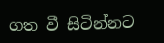ගත වී සිටින්නට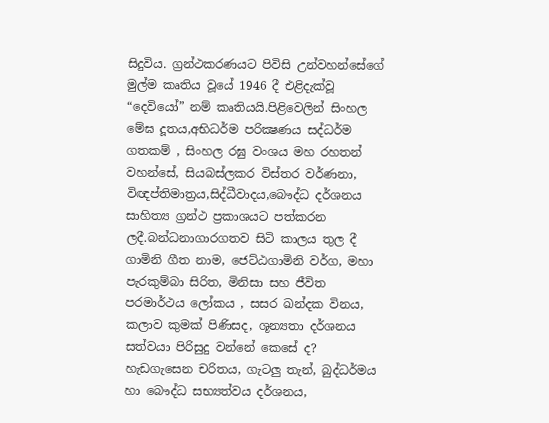සිදුවිය. ග්‍රන්ථකරණයට පිවිසි උන්වහන්සේගේ මුල්ම කෘතිය වූයේ 1946 දී එළිදැක්වූ “දෙවියෝ” නම් කෘතියයි.පිළිවෙලින් සිංහල මේඝ දූතය,අභිධර්ම පරික්‍ෂණය සද්ධර්ම ගතකම් , සිංහල රඝු වංශය මහ රහතන් වහන්සේ, සියබස්ලකර විස්තර වර්ණනා, විඥප්තිමාත්‍රය,සිද්ධීවාදය,බෞද්ධ දර්ශනය සාහිත්‍ය ග්‍රන්ථ ප්‍රකාශයට පත්කරන ලදී.බන්ධනාගාරගතව සිටි කාලය තුල දී ගාමිනි ගීත නාම, ජෙට්ඨගාමිනි වර්ග, මහා පැරකුම්බා සිරිත, මිනිසා සහ ජීවිත පරමාර්ථය ලෝකය , සසර ඛන්දක විනය, කලාව කුමක් පිණිසද, ශූන්‍යතා දර්ශනය සත්වයා පිරිසුදු වන්නේ කෙසේ ද? හැඩගැසෙන චරිතය, ගැටලු තැන්, බුද්ධර්මය හා බෞද්ධ සභ්‍යත්වය දර්ශනය,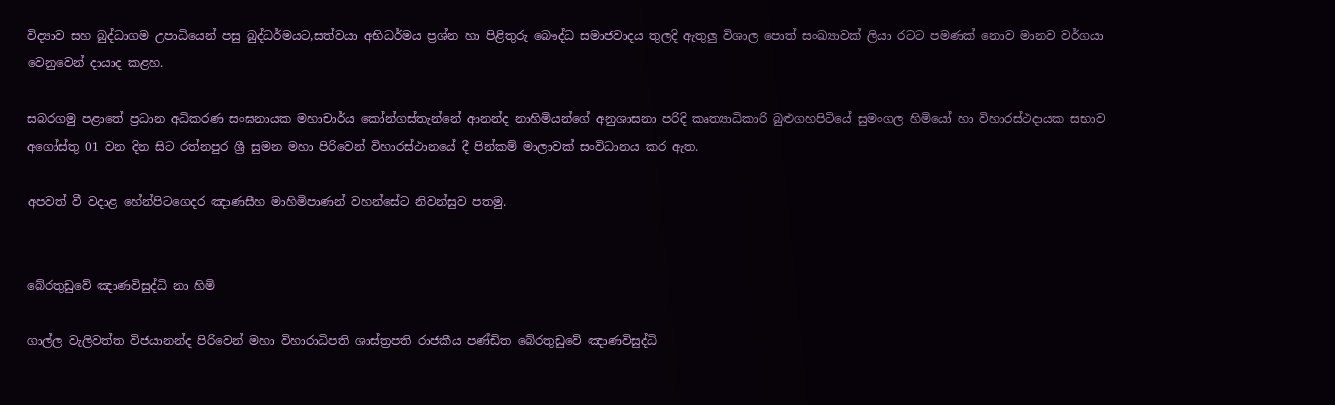විද්‍යාව සහ බුද්ධාගම උපාධියෙන් පසු බුද්ධර්මයට,සත්වයා අභිධර්මය ප්‍රශ්න හා පිළිතුරු බෞද්ධ සමාජවාදය තුලදි ඇතුලු විශාල පොත් සංඛ්‍යාවක් ලියා රටට පමණක් නොව මානව වර්ගයා වෙනුවෙන් දායාද කළහ.

සබරගමු පළාතේ ප්‍රධාන අධිකරණ සංඝනායක මහාචාර්ය කෝන්ගස්තැන්නේ ආනන්ද නාහිමියන්ගේ අනුශාසනා පරිදි කෘත්‍යාධිකාරි බුළුගහපිටියේ සුමංගල හිමියෝ හා විහාරස්ථදායක සභාව අගෝස්තු 01 වන දින සිට රත්නපුර ශ්‍රී සුමන මහා පිරිවෙන් විහාරස්ථානයේ දී පින්කම් මාලාවක් සංවිධානය කර ඇත.

අපවත් වී වදාළ හේන්පිටගෙදර ඤාණසීහ මාහිමිපාණන් වහන්සේට නිවන්සුව පතමු.


බේරතුඩුවේ ඤාණවිසුද්ධි නා හිමි

ගාල්ල වැලිවත්ත විජයානන්ද පිරිවෙන් මහා විහාරාධිපති ශාස්ත්‍රපති රාජකීය පණ්ඩිත බේරතුඩුවේ ඤාණවිසුද්ධි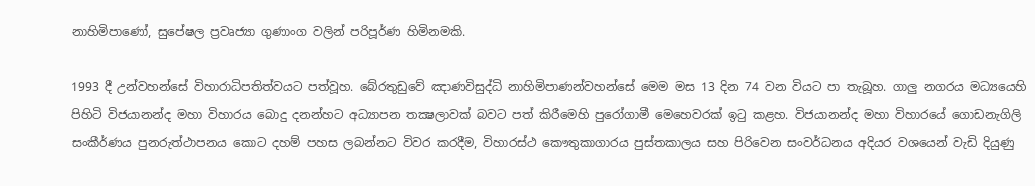නාහිමිපාණෝ, සුපේෂල ප්‍රවෘජ්‍යා ගුණාංග වලින් පරිපූර්ණ හිමිනමකි.

1993 දී උන්වහන්සේ විහාරාධිපතිත්වයට පත්වූහ. බේරතුඩුවේ ඤාණවිසුද්ධි නාහිමිපාණන්වහන්සේ මෙම මස 13 දින 74 වන වියට පා තැබූහ. ගාලු නගරය මධ්‍යයෙහි පිහිටි විජයානන්ද මහා විහාරය බොදු දනන්හට අධ්‍යාපන තක්‍ෂලාවක් බවට පත් කිරීමෙහි පුරෝගාමී මෙහෙවරක් ඉටු කළහ. විජයානන්ද මහා විහාරයේ ගොඩනැගිලි සංකීර්ණය පුනරුත්ථාපනය කොට දහම් පහස ලබන්නට විවර කරදීම, විහාරස්ථ කෞතුකාගාරය පුස්තකාලය සහ පිරිවෙන සංවර්ධනය අදියර වශයෙන් වැඩි දියුණු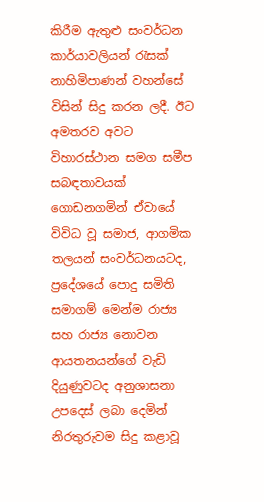කිරීම ඇතුළු සංවර්ධන කාර්යාවලියන් රැසක් නාහිමිපාණන් වහන්සේ විසින් සිදු කරන ලදී. ඊට අමතරව අවට විහාරස්ථාන සමග සමීප සබඳතාවයක් ගොඩනගමින් ඒවායේ විවිධ වූ සමාජ, ආගමික තලයන් සංවර්ධනයටද, ප්‍රදේශයේ පොදු සමිති සමාගම් මෙන්ම රාජ්‍ය සහ රාජ්‍ය නොවන ආයතනයන්ගේ වැඩි දියුණුවටද අනුශාසනා උපදෙස් ලබා දෙමින් නිරතුරුවම සිදු කළාවූ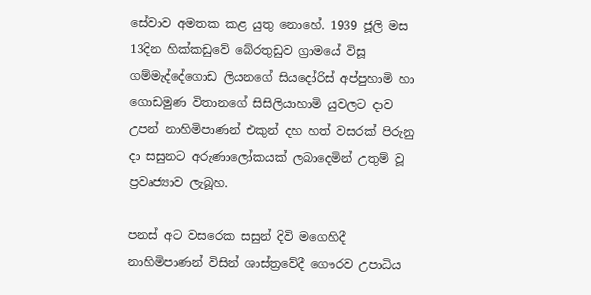සේවාව අමතක කළ යුතු නොහේ. 1939 ජූලි මස 13දින හික්කඩුවේ බේරතුඩුව ග්‍රාමයේ විසූ ගම්මැද්දේගොඩ ලියනගේ සියදෝරිස් අප්පුහාමි හා ගොඩමුණ විතානගේ සිසිලියාහාමි යුවලට දාව උපන් නාහිමිපාණන් එකුන් දහ හත් වසරක් පිරුනු දා සසුනට අරුණාලෝකයක් ලබාදෙමින් උතුම් වූ ප්‍රවෘජ්‍යාව ලැබූහ.

පනස් අට වසරෙක සසුන් දිවි මගෙහිදී නාහිමිපාණන් විසින් ශාස්ත්‍රවේදී ගෞරව උපාධිය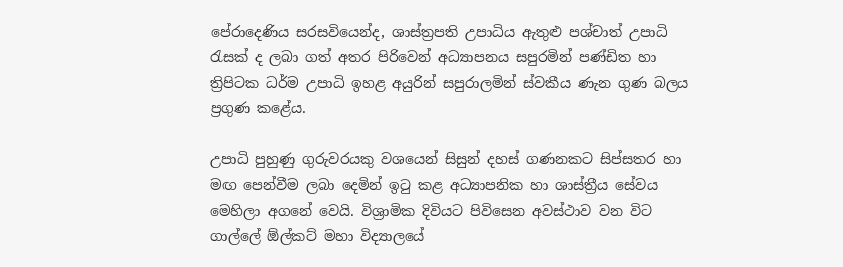පේරාදෙණිය සරසවියෙන්ද, ශාස්ත්‍රපති උපාධිය ඇතුළු පශ්චාත් උපාධි රැසක් ද ලබා ගත් අතර පිරිවෙන් අධ්‍යාපනය සපුරමින් පණ්ඩිත හා ත්‍රිපිටක ධර්ම උපාධි ඉහළ අයුරින් සපුරාලමින් ස්වකීය ණැන ගුණ බලය ප්‍රගුණ කළේය.

උපාධි පුහුණු ගුරුවරයකු වශයෙන් සිසුන් දහස් ගණනකට සිප්සතර හා මඟ පෙන්වීම ලබා දෙමින් ඉටු කළ අධ්‍යාපනික හා ශාස්ත්‍රීය සේවය මෙහිලා අගනේ වෙයි. විශ්‍රාමික දිවියට පිවිසෙන අවස්ථාව වන විට ගාල්ලේ ඕල්කට් මහා විද්‍යාලයේ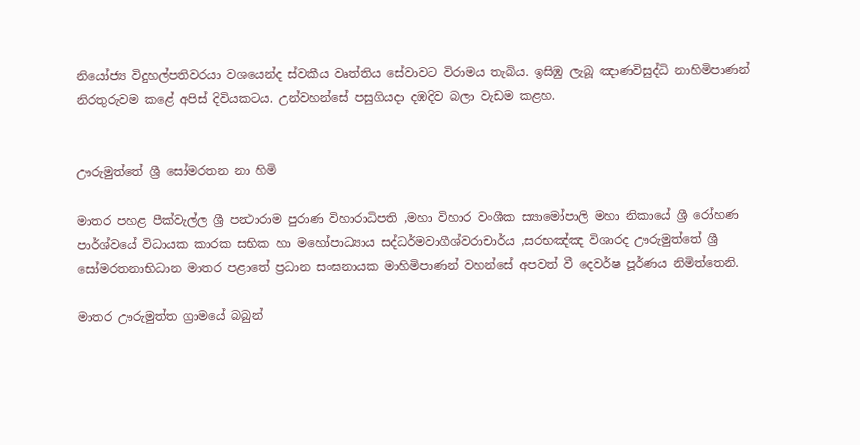නියෝජ්‍ය විදුහල්පතිවරයා වශයෙන්ද ස්වකීය වෘත්තිය සේවාවට විරාමය තැබිය. ඉසිඹු ලැබූ ඤාණවිසුද්ධි නාහිමිපාණන් නිරතුරුවම කළේ අපිස් දිවියකටය. උන්වහන්සේ පසුගියදා දඹදිව බලා වැඩම කළහ.


ඌරුමුත්තේ ශ්‍රී සෝමරතන නා හිමි

මාතර පහළ පීක්වැල්ල ශ්‍රී පන්‍ථාරාම පුරාණ විහාරාධිපති ,මහා විහාර වංශීක ස්‍යාමෝපාලි මහා නිකායේ ශ්‍රී රෝහණ පාර්ශ්වයේ විධායක කාරක සභික හා මහෝපාධ්‍යාය සද්ධර්මවාගීශ්වරාචාර්ය ,සරභඤ්ඤ විශාරද ඌරුමුත්තේ ශ්‍රී සෝමරතනාභිධාන මාතර පළාතේ ප්‍රධාන සංඝනායක මාහිමිපාණන් වහන්සේ අපවත් වී දෙවර්ෂ පූර්ණය නිමිත්තෙනි.

මාතර ඌරුමුත්ත ග්‍රාමයේ බබුන්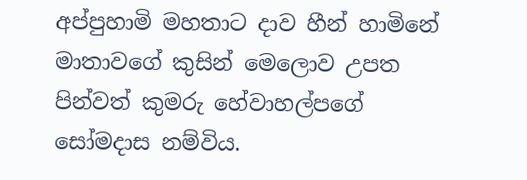අප්පුහාමි මහතාට දාව හීන් හාමිනේ මාතාවගේ කුසින් මෙලොව උපත පින්වත් කුමරු හේවාහල්පගේ සෝමදාස නම්විය.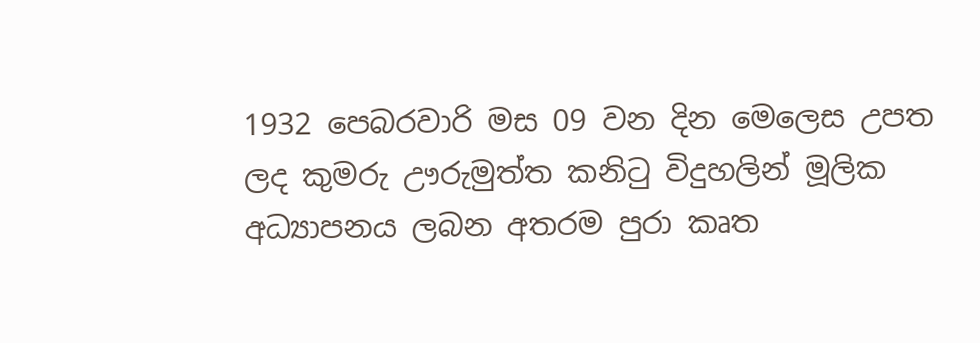1932 පෙබරවාරි මස 09 වන දින මෙලෙස උපත ලද කුමරු ඌරුමුත්ත කනිටු විදුහලින් මූලික අධ්‍යාපනය ලබන අතරම පුරා කෘත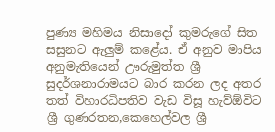පුණ්‍ය මහිමය නිසාදෝ කුමරුගේ සිත සසුනට ඇලුම් කළේය. ඒ අනුව මාපිය අනුමැතියෙන් ඌරුමුත්ත ශ්‍රී සුදර්ශනාරාමයට බාර කරන ලද අතර තත් විහාරධිපතිව වැඩ විසූ හැව්ඕවිට ශ්‍රී ගුණරතන,කෙහෙල්වල ශ්‍රී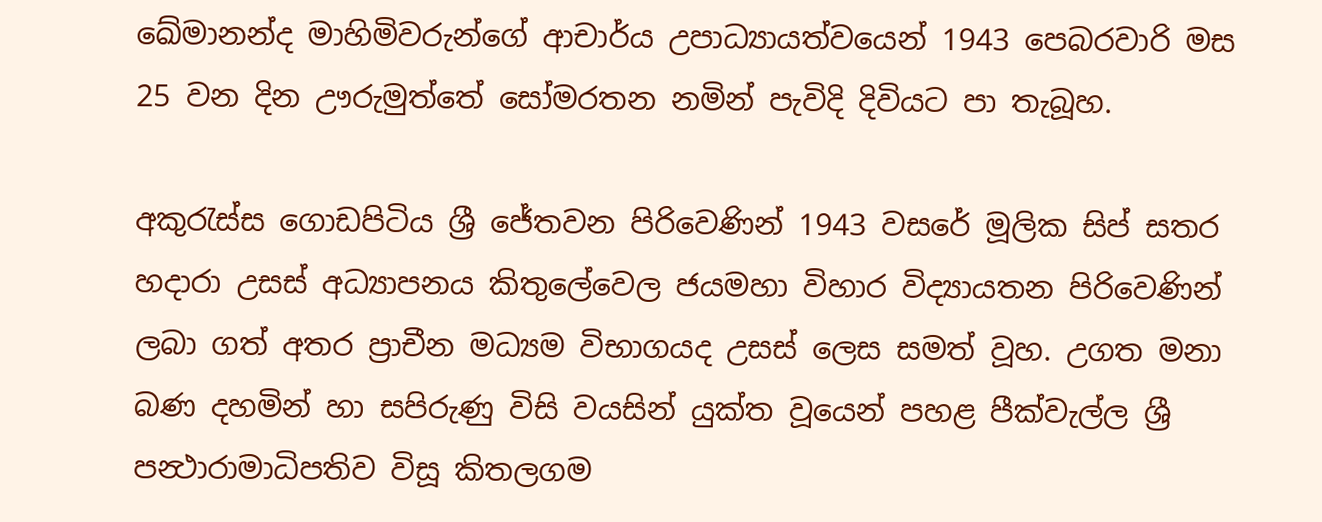ඛේමානන්ද මාහිමිවරුන්ගේ ආචාර්ය උපාධ්‍යායත්වයෙන් 1943 පෙබරවාරි මස 25 වන දින ඌරුමුත්තේ සෝමරතන නමින් පැවිදි දිවියට පා තැබූහ.

අකුරැස්ස ගොඩපිටිය ශ්‍රී ජේතවන පිරිවෙණින් 1943 වසරේ මූලික සිප් සතර හදාරා උසස් අධ්‍යාපනය කිතුලේවෙල ජයමහා විහාර විද්‍යායතන පිරිවෙණින් ලබා ගත් අතර ප්‍රාචීන මධ්‍යම විභාගයද උසස් ලෙස සමත් වූහ. උගත මනා බණ දහමින් හා සපිරුණු විසි වයසින් යුක්ත වූයෙන් පහළ පීක්වැල්ල ශ්‍රී පන්‍ථාරාමාධිපතිව විසූ කිතලගම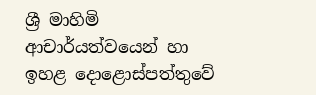ශ්‍රී මාහිමි ආචාර්යත්වයෙන් හා ඉහළ දොළොස්පත්තුවේ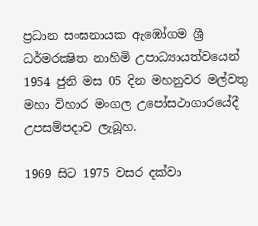ප්‍රධාන සංඝනායක ඇඹෝගම ශ්‍රී ධර්මරක්‍ෂිත නාහිමි උපාධ්‍යායත්වයෙන් 1954 ජුනි මස 05 දින මහනුවර මල්වතු මහා විහාර මංගල උපෝසථාගාරයේදී උපසම්පදාව ලැබූහ.

1969 සිට 1975 වසර දක්වා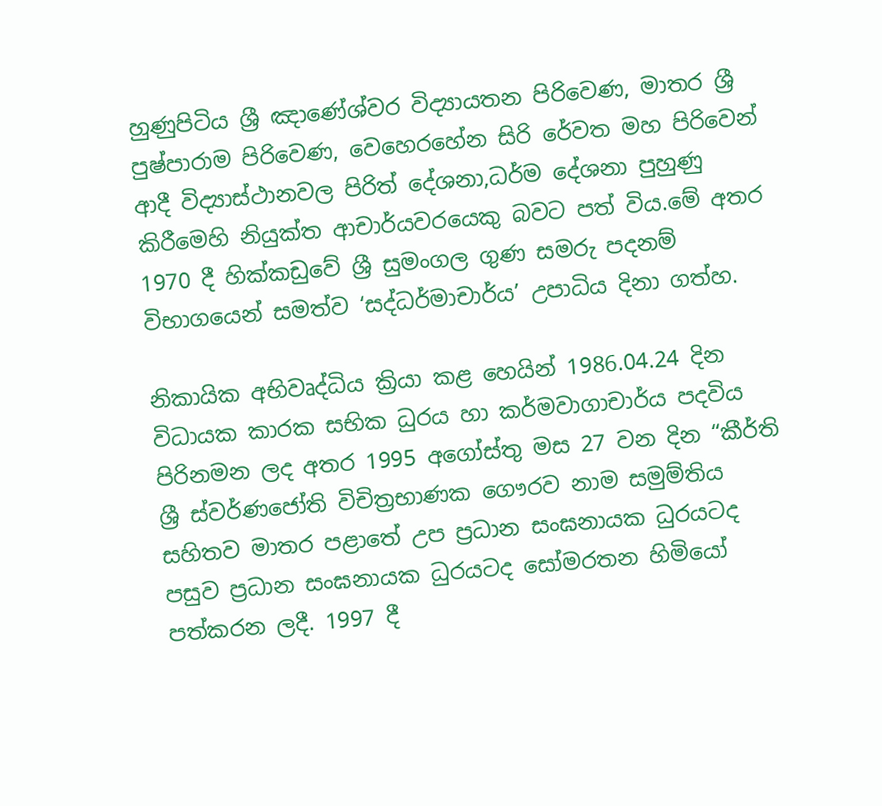හුණුපිටිය ශ්‍රී ඤාණේශ්වර විද්‍යායතන පිරිවෙණ, මාතර ශ්‍රී පුෂ්පාරාම පිරිවෙණ, වෙහෙරහේන සිරි රේවත මහ පිරිවෙන් ආදී විද්‍යාස්ථානවල පිරිත් දේශනා,ධර්ම දේශනා පුහුණු කිරීමෙහි නියුක්ත ආචාර්යවරයෙකු බවට පත් විය.මේ අතර 1970 දී හික්කඩුවේ ශ්‍රී සුමංගල ගුණ සමරු පදනම් විභාගයෙන් සමත්ව ‘සද්ධර්මාචාර්ය’ උපාධිය දිනා ගත්හ.

නිකායික අභිවෘද්ධිය ක්‍රියා කළ හෙයින් 1986.04.24 දින විධායක කාරක සභික ධුරය හා කර්මවාගාචාර්ය පදවිය පිරිනමන ලද අතර 1995 අගෝස්තු මස 27 වන දින “කීර්ති ශ්‍රී ස්වර්ණජෝති විචිත්‍රභාණක ගෞරව නාම සමුම්තිය සහිතව මාතර පළාතේ උප ප්‍රධාන සංඝනායක ධුරයටද පසුව ප්‍රධාන සංඝනායක ධුරයටද සෝමරතන හිමියෝ පත්කරන ලදී. 1997 දී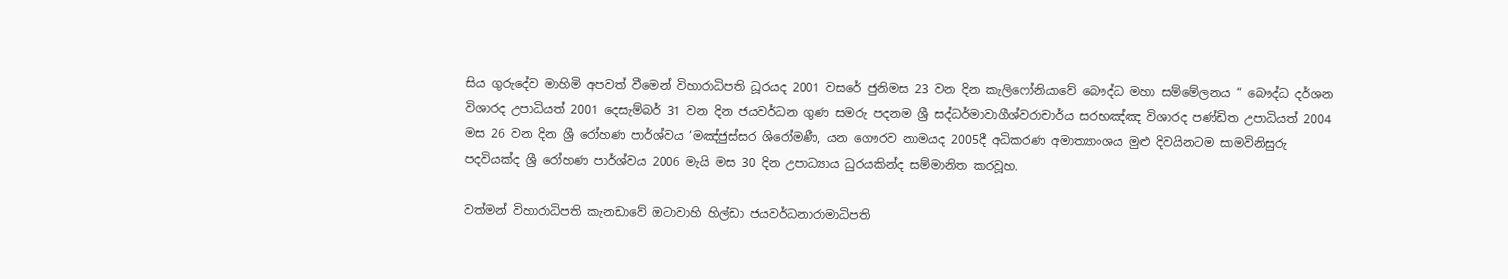සිය ගුරුදේව මාහිමි අපවත් වීමෙන් විහාරාධිපති ධූරයද 2001 වසරේ ජුනිමස 23 වන දින කැලිෆෝනියාවේ බෞද්ධ මහා සම්මේලනය “ බෞද්ධ දර්ශන විශාරද උපාධියත් 2001 දෙසැම්බර් 31 වන දින ජයවර්ධන ගුණ සමරු පදනම ශ්‍රී සද්ධර්මාවාගීශ්වරාචාර්ය සරභඤ්ඤ විශාරද පණ්ඩිත උපාධියත් 2004 මස 26 වන දින ශ්‍රී රෝහණ පාර්ශ්වය ‘මඤ්ජුස්සර ශිරෝමණී, යන ගෞරව නාමයද 2005දී අධිකරණ අමාත්‍යාංශය මුළු දිවයිනටම සාමවිනිසුරු පදවියක්ද ශ්‍රී රෝහණ පාර්ශ්වය 2006 මැයි මස 30 දින උපාධ්‍යාය ධුරයකින්ද සම්මානිත කරවූහ.

වත්මන් විහාරාධිපති කැනඩාවේ ඔටාවාහි හිල්ඩා ජයවර්ධනාරාමාධිපති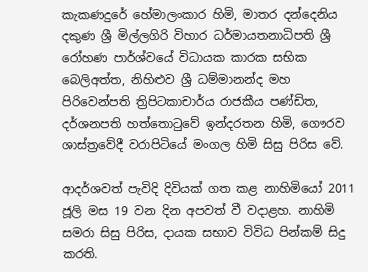කැකණදුරේ හේමාලංකාර හිමි, මාතර දන්දෙනිය දකුණ ශ්‍රී මිල්ලගිරි විහාර ධර්මායතනාධිපති ශ්‍රී රෝහණ පාර්ශ්වයේ විධායක කාරක සභික බෙලිඅත්ත, නිහිළුව ශ්‍රී ධම්මානන්ද මහ පිරිවෙන්පති ත්‍රිපිටකාචාර්ය රාජකීය පණ්ඩිත, දර්ශනපති හත්තොටුවේ ඉන්දරතන හිමි, ගෞරව ශාස්ත්‍රවේදී වරාපිටියේ මංගල හිමි සිසු පිරිස වේ.

ආදර්ශවත් පැවිදි දිවියක් ගත කළ නාහිමියෝ 2011 ජූලි මස 19 වන දින අපවත් වී වදාළහ. නාහිමි සමරා සිසු පිරිස, දායක සභාව විවිධ පින්කම් සිදු කරති.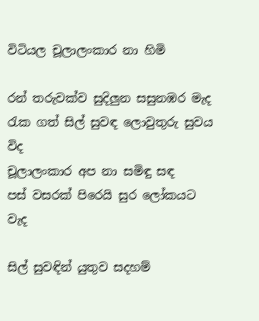විටියල චූලාලංකාර නා හිමි

රන් තරුවක්ව සුදිලුන සසුනඹර මැද
රැක ගත් සිල් සුවඳ ලොවුතුරු සුවය විද
චූලාලංකාර අප නා සමිඳු සඳ
පස් වසරක් පිරෙයි සුර ලෝකයට වැද

සිල් සුවඳින් යුතුව සදහම්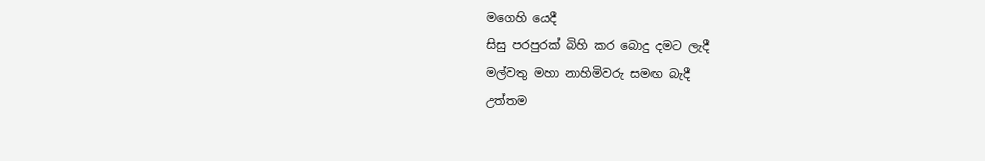මගෙහි යෙදී
සිසු පරපුරක් බිහි කර බොදු දමට ලැදී
මල්වතු මහා නාහිමිවරු සමඟ බැදී
උත්තම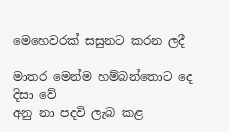මෙහෙවරක් සසුනට කරන ලදී

මාතර මෙන්ම හම්බන්තොට දෙ දිසා වේ
අනු නා පදවි ලැබ කළ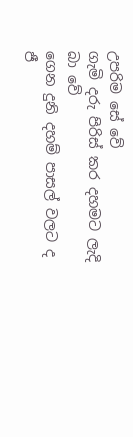උපරිම සේ වේ
ගැමි දරු පිරිස් කර දහමට ලැදි බා වේ
ගෙන දුනි දහම් පාසල් වලට ද ජී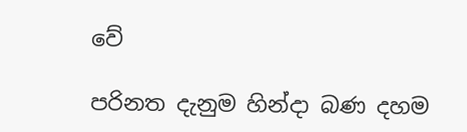වේ

පරිනත දැනුම හින්දා බණ දහම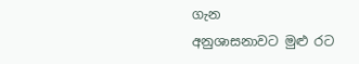ගැන
අනුශාසනාවට මුළු රට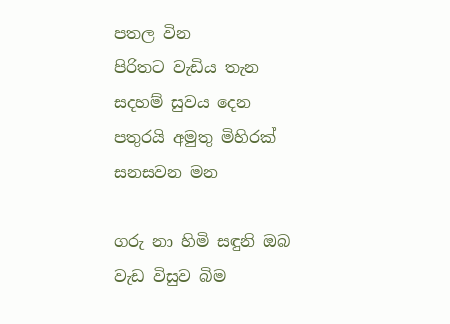පතල වින
පිරිතට වැඩිය තැන සදහම් සුවය දෙන
පතුරයි අමුතු මිහිරක් සනසවන මන

ගරු නා හිමි සඳුනි ඔබ වැඩ විසුව බිම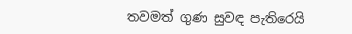තවමත් ගුණ සුවඳ පැතිරෙයි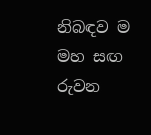නිබඳව ම
මහ සඟ රුවන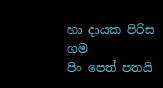හා දායක පිරිස ගම
පිං පෙත් පතයි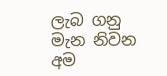ලැබ ගනු මැන නිවන අම